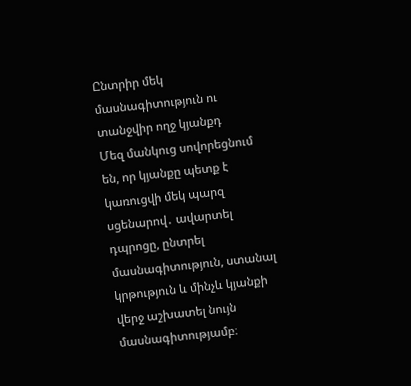Ընտրիր մեկ մասնագիտություն ու տանջվիր ողջ կյանքդ
Մեզ մանկուց սովորեցնում են, որ կյանքը պետք է կառուցվի մեկ պարզ սցենարով․ ավարտել դպրոցը, ընտրել մասնագիտություն, ստանալ կրթություն և մինչև կյանքի վերջ աշխատել նույն մասնագիտությամբ։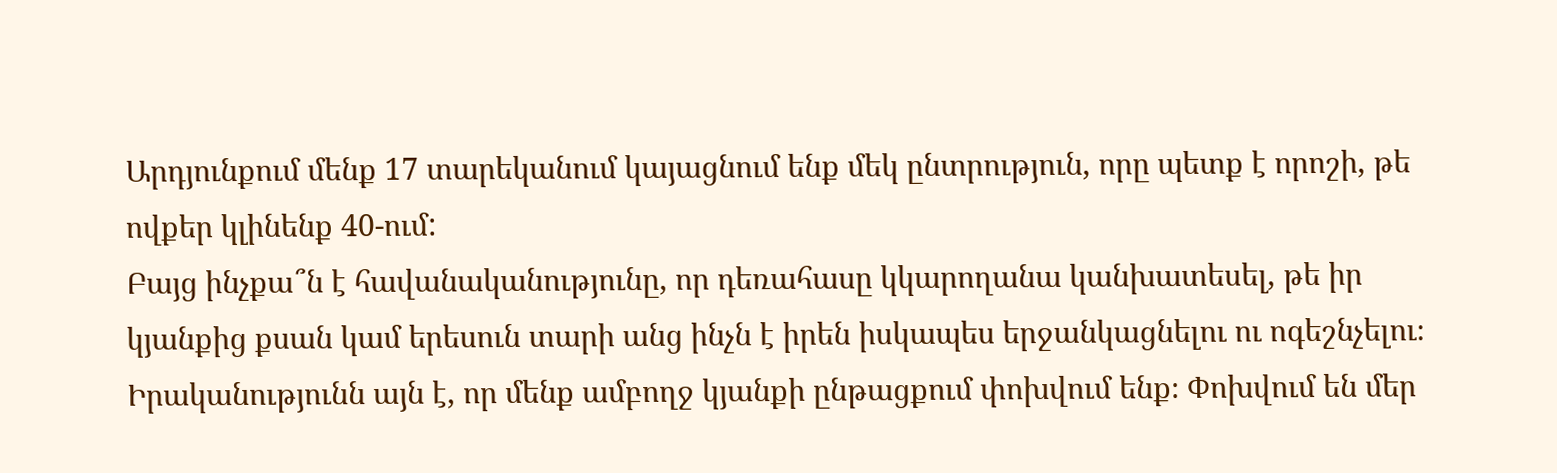Արդյունքում մենք 17 տարեկանում կայացնում ենք մեկ ընտրություն, որը պետք է որոշի, թե ովքեր կլինենք 40-ում:
Բայց ինչքա՞ն է հավանականությունը, որ դեռահասը կկարողանա կանխատեսել, թե իր կյանքից քսան կամ երեսուն տարի անց ինչն է իրեն իսկապես երջանկացնելու ու ոգեշնչելու։
Իրականությունն այն է, որ մենք ամբողջ կյանքի ընթացքում փոխվում ենք։ Փոխվում են մեր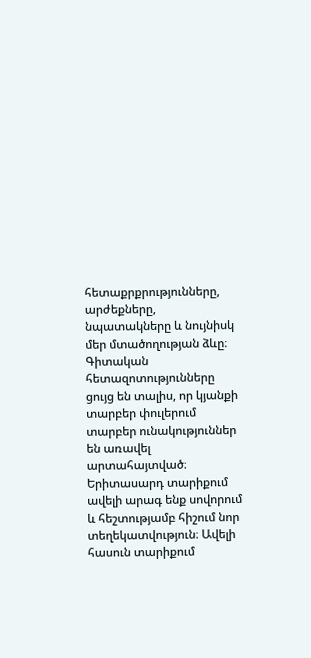հետաքրքրությունները, արժեքները, նպատակները և նույնիսկ մեր մտածողության ձևը։ Գիտական հետազոտությունները ցույց են տալիս, որ կյանքի տարբեր փուլերում տարբեր ունակություններ են առավել արտահայտված։
Երիտասարդ տարիքում ավելի արագ ենք սովորում և հեշտությամբ հիշում նոր տեղեկատվություն։ Ավելի հասուն տարիքում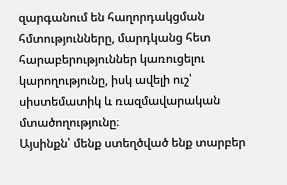զարգանում են հաղորդակցման հմտությունները, մարդկանց հետ հարաբերություններ կառուցելու կարողությունը, իսկ ավելի ուշ՝ սիստեմատիկ և ռազմավարական մտածողությունը։
Այսինքն՝ մենք ստեղծված ենք տարբեր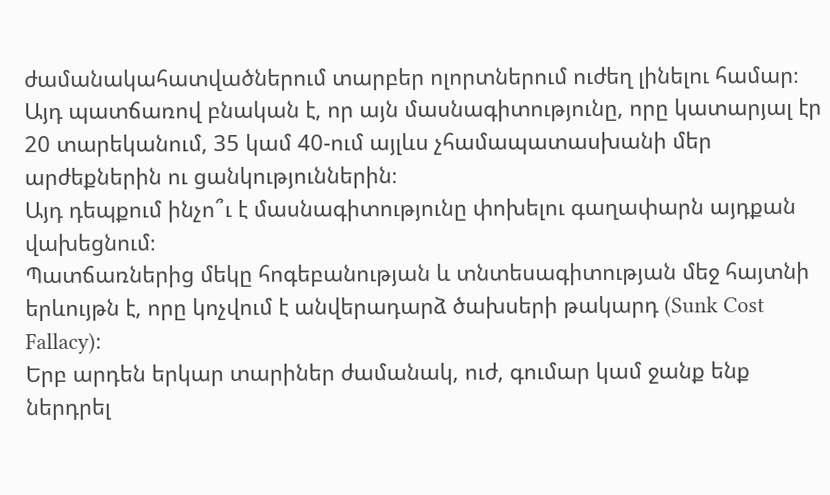ժամանակահատվածներում տարբեր ոլորտներում ուժեղ լինելու համար։ Այդ պատճառով բնական է, որ այն մասնագիտությունը, որը կատարյալ էր 20 տարեկանում, 35 կամ 40-ում այլևս չհամապատասխանի մեր արժեքներին ու ցանկություններին։
Այդ դեպքում ինչո՞ւ է մասնագիտությունը փոխելու գաղափարն այդքան վախեցնում։
Պատճառներից մեկը հոգեբանության և տնտեսագիտության մեջ հայտնի երևույթն է, որը կոչվում է անվերադարձ ծախսերի թակարդ (Sunk Cost Fallacy)։
Երբ արդեն երկար տարիներ ժամանակ, ուժ, գումար կամ ջանք ենք ներդրել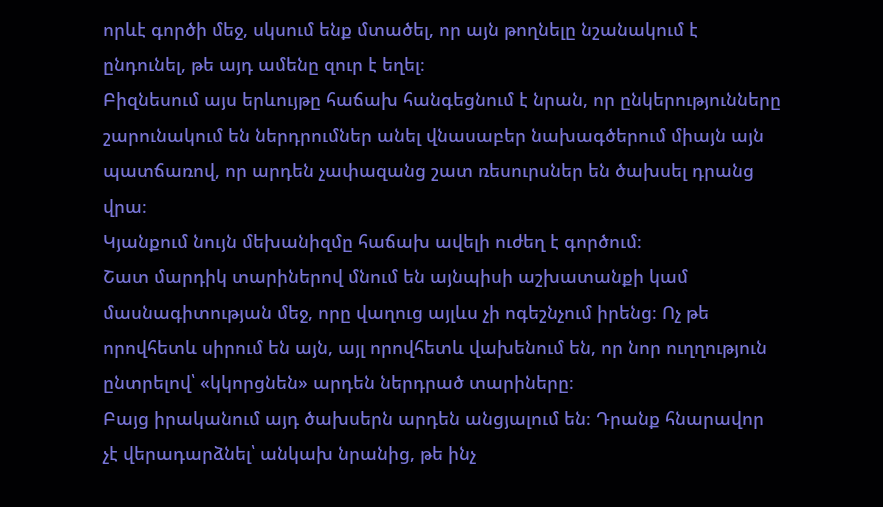որևէ գործի մեջ, սկսում ենք մտածել, որ այն թողնելը նշանակում է ընդունել, թե այդ ամենը զուր է եղել։
Բիզնեսում այս երևույթը հաճախ հանգեցնում է նրան, որ ընկերությունները շարունակում են ներդրումներ անել վնասաբեր նախագծերում միայն այն պատճառով, որ արդեն չափազանց շատ ռեսուրսներ են ծախսել դրանց վրա։
Կյանքում նույն մեխանիզմը հաճախ ավելի ուժեղ է գործում։
Շատ մարդիկ տարիներով մնում են այնպիսի աշխատանքի կամ մասնագիտության մեջ, որը վաղուց այլևս չի ոգեշնչում իրենց։ Ոչ թե որովհետև սիրում են այն, այլ որովհետև վախենում են, որ նոր ուղղություն ընտրելով՝ «կկորցնեն» արդեն ներդրած տարիները։
Բայց իրականում այդ ծախսերն արդեն անցյալում են։ Դրանք հնարավոր չէ վերադարձնել՝ անկախ նրանից, թե ինչ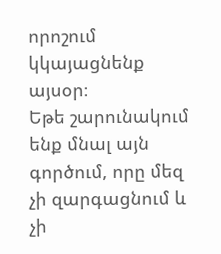որոշում կկայացնենք այսօր։
Եթե շարունակում ենք մնալ այն գործում, որը մեզ չի զարգացնում և չի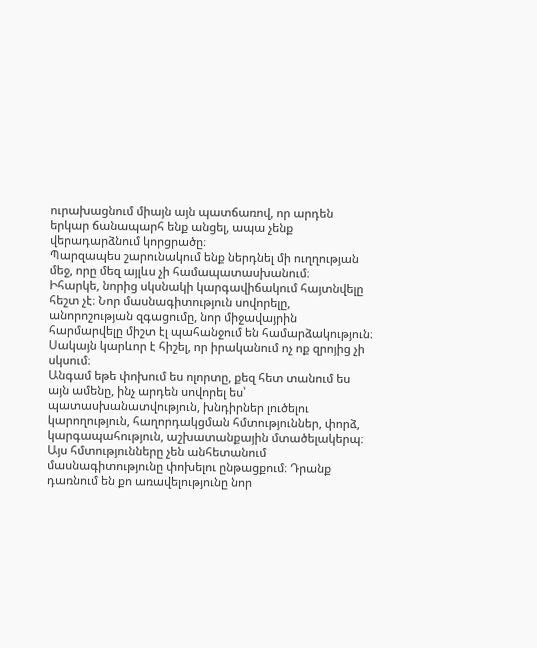ուրախացնում միայն այն պատճառով, որ արդեն երկար ճանապարհ ենք անցել, ապա չենք վերադարձնում կորցրածը։
Պարզապես շարունակում ենք ներդնել մի ուղղության մեջ, որը մեզ այլևս չի համապատասխանում։
Իհարկե, նորից սկսնակի կարգավիճակում հայտնվելը հեշտ չէ։ Նոր մասնագիտություն սովորելը, անորոշության զգացումը, նոր միջավայրին հարմարվելը միշտ էլ պահանջում են համարձակություն։
Սակայն կարևոր է հիշել, որ իրականում ոչ ոք զրոյից չի սկսում։
Անգամ եթե փոխում ես ոլորտը, քեզ հետ տանում ես այն ամենը, ինչ արդեն սովորել ես՝ պատասխանատվություն, խնդիրներ լուծելու կարողություն, հաղորդակցման հմտություններ, փորձ, կարգապահություն, աշխատանքային մտածելակերպ։
Այս հմտությունները չեն անհետանում մասնագիտությունը փոխելու ընթացքում։ Դրանք դառնում են քո առավելությունը նոր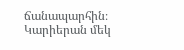ճանապարհին։
Կարիերան մեկ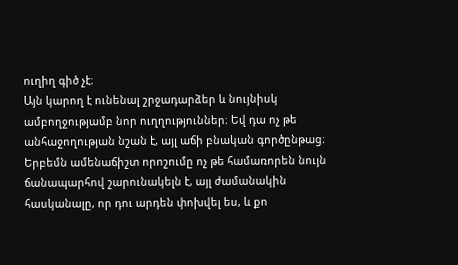ուղիղ գիծ չէ։
Այն կարող է ունենալ շրջադարձեր և նույնիսկ ամբողջությամբ նոր ուղղություններ։ Եվ դա ոչ թե անհաջողության նշան է, այլ աճի բնական գործընթաց։
Երբեմն ամենաճիշտ որոշումը ոչ թե համառորեն նույն ճանապարհով շարունակելն է, այլ ժամանակին հասկանալը, որ դու արդեն փոխվել ես, և քո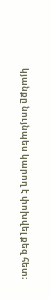կյանքը նույնպես կարող է փոխվել քեզ հետ։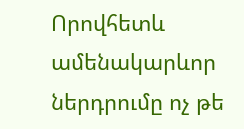Որովհետև ամենակարևոր ներդրումը ոչ թե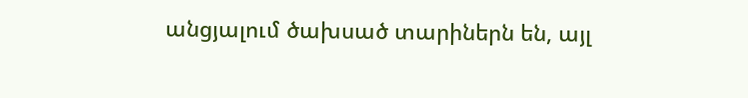անցյալում ծախսած տարիներն են, այլ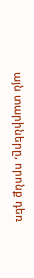այն տարիները, որոնք դեռ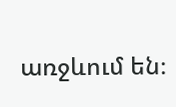առջևում են։